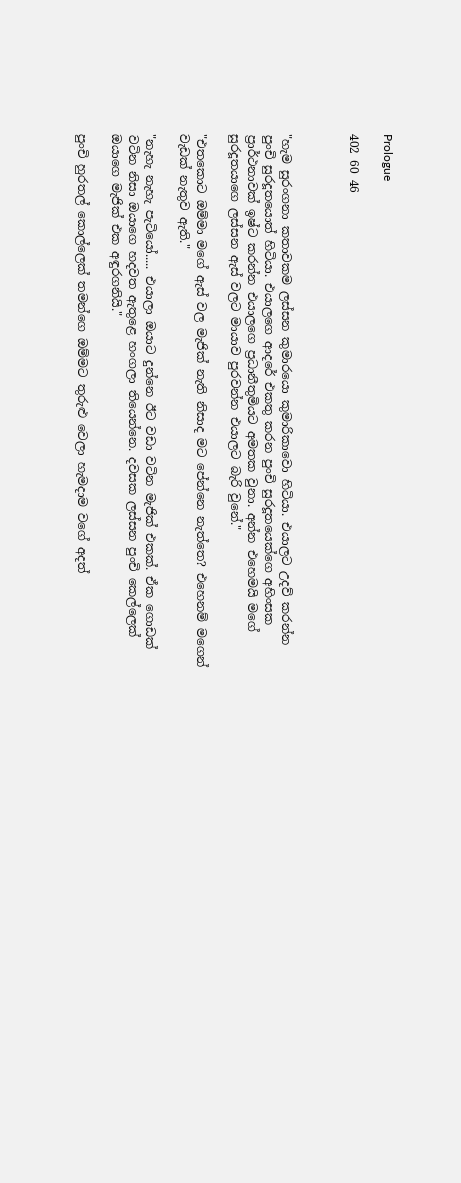Prologue

402 60 46



"හැම සුරංගනා කතාවකම ලස්සන කුමාරයො කුමාරිකාවො හිටියා. එයාලට උදව් කරන්න පුංචි සුරදූතයොත් හිටියා. එයාලගෙ ආදරේ එකතු කරන පුංචි සුරදූතයෙක්ගෙ අහිංසක ප්‍රාර්ථනාවක් ඉෂ්ට කරන්න එයාලගෙ ප්‍රධානීතුමියට අමතක වුනා. අන්න එහෙමයි මගේ සුරදූතයාගෙ ලස්සන ඇස් වලට මායාව පුරවන්න එයාලට බැරි වුනේ."

"එතකොට ඔම්මා මගේ ඇස් වල මැජික් නැති නිසාද මට පේන්නෙ නැත්තෙ? එහෙනම් මගෙන් වැඩක් නැතුව ඇති."

"නැහැ නැහැ පැටියෝ..... එයාලා ඔයාට දුන්නෙ ඊට වඩා වටින මැජික් එකක්. ඒක ගොඩක් වටින නිසා ඔයාගෙ හදවත ඇතුළෙ හංගලා තියෙන්නෙ. දවසක ලස්සන පුංචි කෙල්ලෙක් ඔයාගෙ මැජික් එක අඳුරගනියි."

පුංචි හුරතල් කොල්ලෙක් තමන්ගෙ ඔම්මට තුරුළු වෙලා හැමදාම වගේ අදත්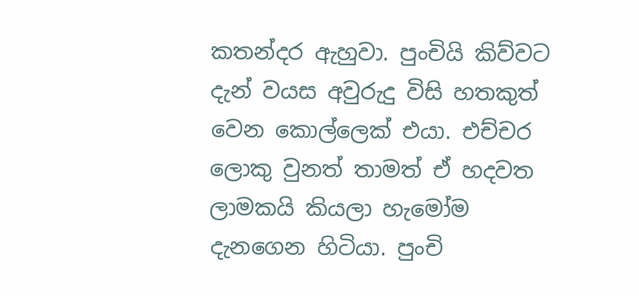කතන්දර ඇහුවා. පුංචියි කිව්වට දැන් වයස අවුරුදු විසි හතකුත් වෙන කොල්ලෙක් එයා. එච්චර ලොකු වුනත් තාමත් ඒ හදවත ලාමකයි කියලා හැමෝම දැනගෙන හිටියා. පුංචි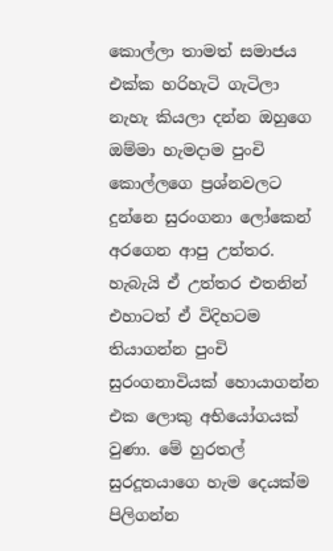කොල්ලා තාමත් සමාජය එක්ක හරිහැටි ගැටිලා නැහැ කියලා දන්න ඔහුගෙ ඔම්මා හැමදාම පුංචි කොල්ලගෙ ප්‍රශ්නවලට දුන්නෙ සුරංගනා ලෝකෙන් අරගෙන ආපු උත්තර. හැබැයි ඒ උත්තර එතනින් එහාටත් ඒ විදිහටම තියාගන්න පුංචි සුරංගනාවියක් හොයාගන්න එක ලොකු අභියෝගයක් වුණා. මේ හුරතල් සුරදූතයාගෙ හැම දෙයක්ම පිලිගන්න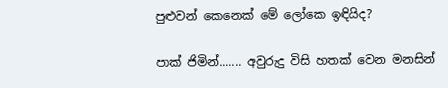පුළුවන් කෙනෙක් මේ ලෝකෙ ඉඳියිද?

පාක් ජිමින්....... අවුරුදු විසි හතක් වෙන මනසින්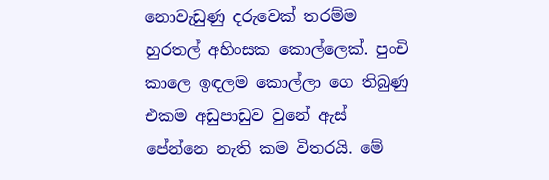නොවැඩුණු දරුවෙක් තරම්ම හුරතල් අහිංසක කොල්ලෙක්. පුංචි කාලෙ ඉඳලම කොල්ලා ගෙ තිබුණු එකම අඩුපාඩුව වුනේ ඇස් පේන්නෙ නැති කම විතරයි. මේ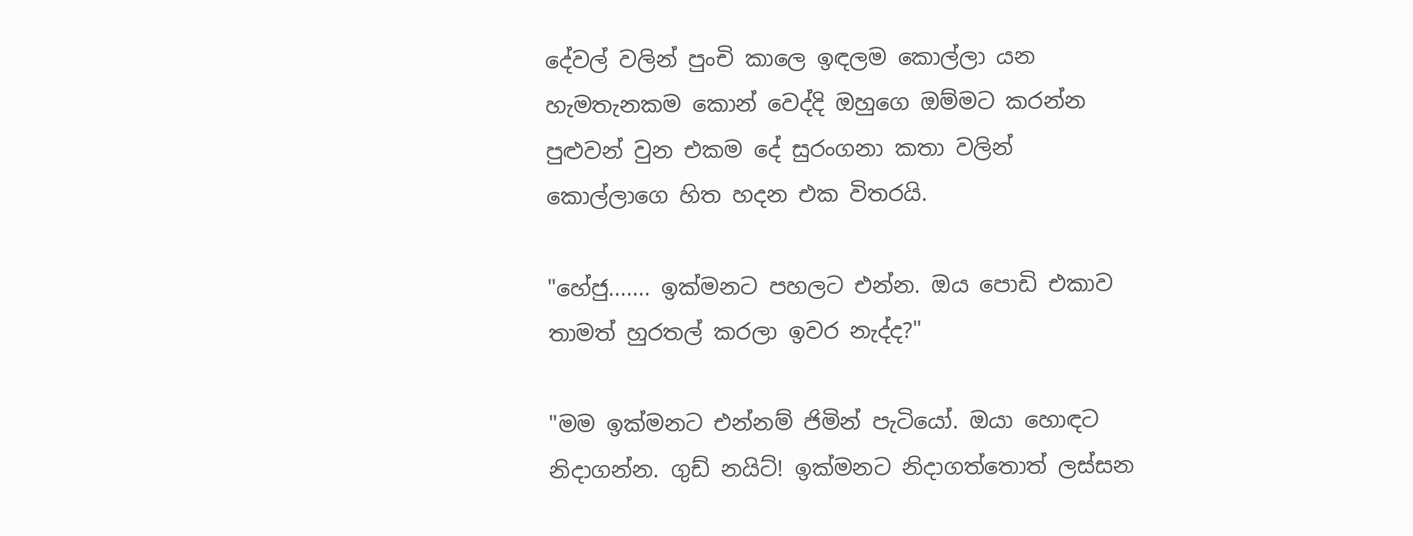දේවල් වලින් පුංචි කාලෙ ඉඳලම කොල්ලා යන හැමතැනකම කොන් වෙද්දි ඔහුගෙ ඔම්මට කරන්න පුළුවන් වුන එකම දේ සුරංගනා කතා වලින් කොල්ලාගෙ හිත හදන එක විතරයි.

"හේජු....... ඉක්මනට පහලට එන්න. ඔය පොඩි එකාව තාමත් හුරතල් කරලා ඉවර නැද්ද?"

"මම ඉක්මනට එන්නම් ජිමින් පැටියෝ. ඔයා හොඳට නිදාගන්න. ගුඩ් නයිට්! ඉක්මනට නිදාගත්තොත් ලස්සන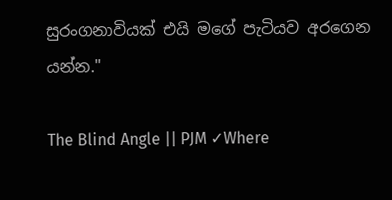සුරංගනාවියක් එයි මගේ පැටියව අරගෙන යන්න."

The Blind Angle || PJM ✓Where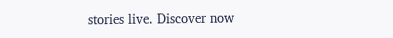stories live. Discover now